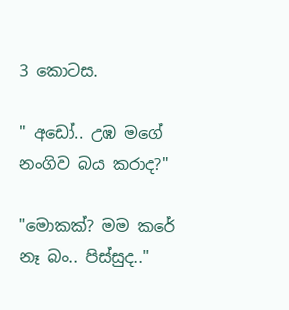3 කොටස.

" අඩෝ.. උඹ මගේ නංගිව බය කරාද?"

"මොකක්? මම කරේ නෑ බං.. පිස්සුද.."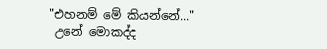"එහනම් මේ කියන්නේ..."
 උනේ මොකද්ද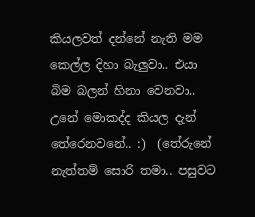කියලවත් දන්නේ නැති මම කෙල්ල දිහා බැලුවා.. එයා බිම බලන් හිනා වෙනවා.. උනේ මොකද්ද කියල දැන් තේරෙනවනේ.. :)  (තේරුනේ නැත්තම් සොරි තමා.. පසුවට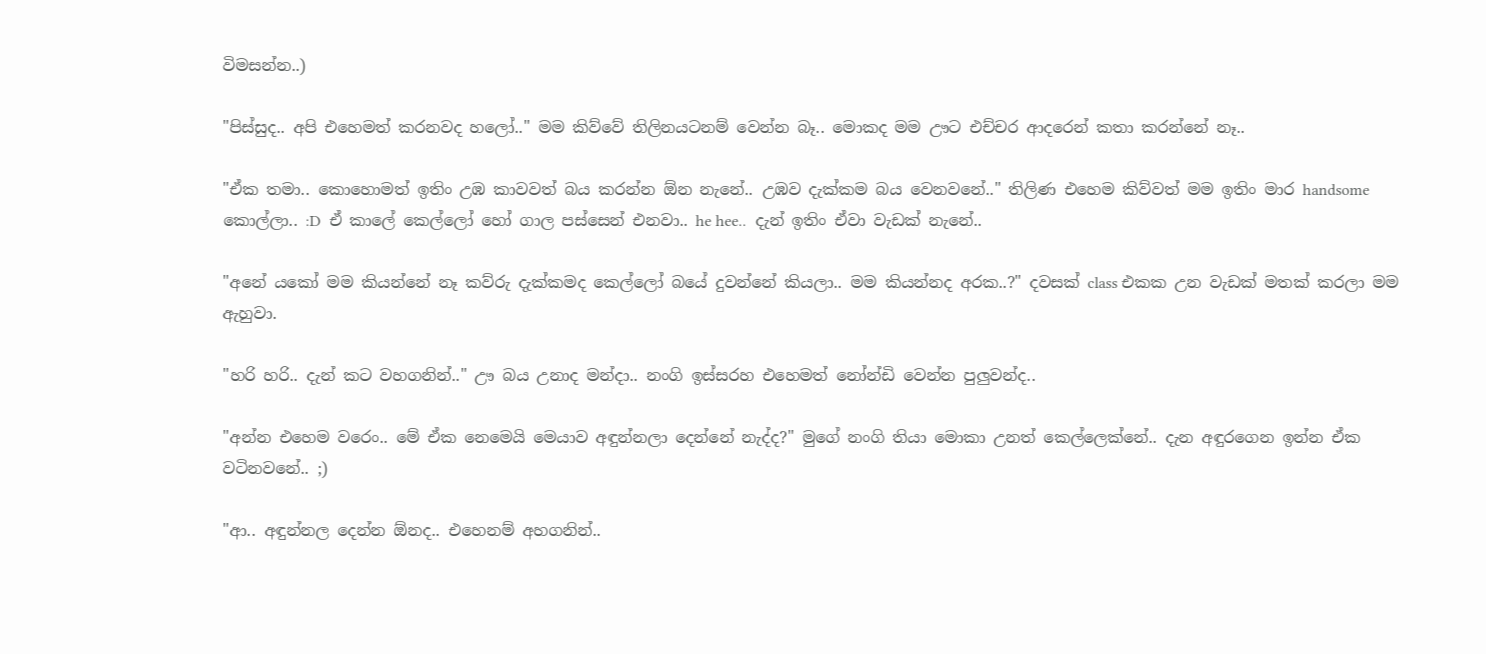විමසන්න..)

"පිස්සුද.. අපි එහෙමත් කරනවද හලෝ.." මම කිව්වේ තිලිනයටනම් වෙන්න බෑ.. මොකද මම ඌට එච්චර ආදරෙන් කතා කරන්නේ නෑ..

"ඒක තමා.. කොහොමත් ඉතිං උඹ කාවවත් බය කරන්න ඕන නැනේ.. උඹව දැක්කම බය වෙනවනේ.." තිලිණ එහෙම කිව්වත් මම ඉතිං මාර handsome කොල්ලා.. :D  ඒ කාලේ කෙල්ලෝ හෝ ගාල පස්සෙන් එනවා.. he hee..  දැන් ඉතිං ඒවා වැඩක් නැනේ..

"අනේ යකෝ මම කියන්නේ නෑ කව්රු දැක්කමද කෙල්ලෝ බයේ දුවන්නේ කියලා.. මම කියන්නද අරක..?" දවසක් class එකක උන වැඩක් මතක් කරලා මම ඇහුවා.

"හරි හරි.. දැන් කට වහගනින්.." ඌ බය උනාද මන්දා.. නංගි ඉස්සරහ එහෙමත් නෝන්ඩි වෙන්න පුලුවන්ද..

"අන්න එහෙම වරෙං.. මේ ඒක නෙමෙයි මෙයාව අඳුන්නලා දෙන්නේ නැද්ද?" මුගේ නංගි තියා මොකා උනත් කෙල්ලෙක්නේ.. දැන අඳුරගෙන ඉන්න ඒක වටිනවනේ.. ;)

"ආ.. අඳුන්නල දෙන්න ඕනද.. එහෙනම් අහගනින්..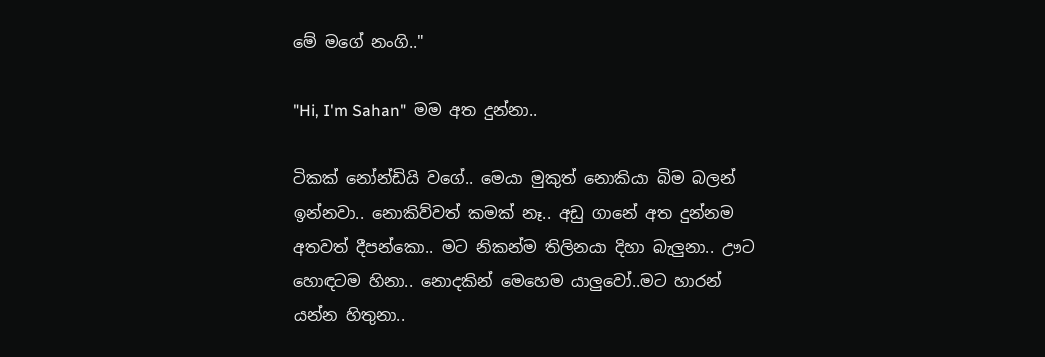මේ මගේ නංගි.."

"Hi, I'm Sahan"  මම අත දුන්නා..

ටිකක් නෝන්ඩියි වගේ.. මෙයා මුකුත් නොකියා බිම බලන් ඉන්නවා.. නොකිව්වත් කමක් නෑ.. අඩු ගානේ අත දුන්නම අතවත් දීපන්කො.. මට නිකන්ම තිලිනයා දිහා බැලුනා.. ඌට හොඳටම හිනා.. නොදකින් මෙහෙම යාලුවෝ..මට හාරන් යන්න හිතුනා..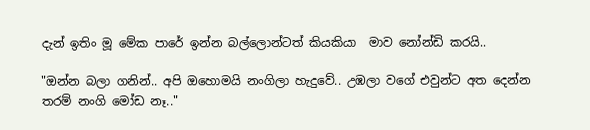දැන් ඉතිං මූ මේක පාරේ ඉන්න බල්ලොන්ටත් කියකියා  මාව නෝන්ඩි කරයි..

"ඔන්න බලා ගනින්.. අපි ඔහොමයි නංගිලා හැදුවේ.. උඹලා වගේ එවුන්ට අත දෙන්න තරම් නංගි මෝඩ නෑ.."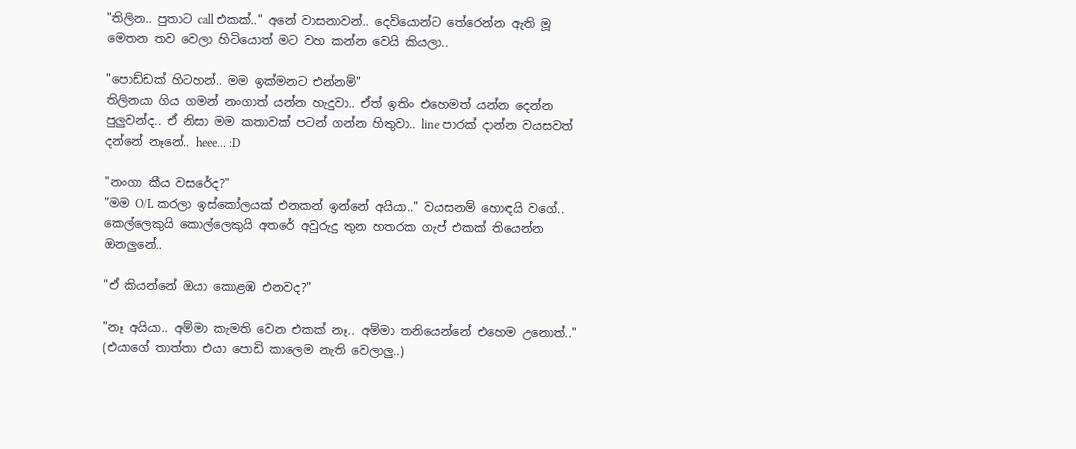"තිලින.. පුතාට call එකක්.." අනේ වාසනාවන්.. දෙවියොන්ට තේරෙන්න ඇති මූ මෙතන තව වෙලා හිටියොත් මට වහ කන්න වෙයි කියලා..

"පොඩ්ඩක් හිටහන්.. මම ඉක්මනට එන්නම්"
තිලිනයා ගිය ගමන් නංගාත් යන්න හැදුවා.. ඒත් ඉතිං එහෙමත් යන්න දෙන්න පුලුවන්ද.. ඒ නිසා මම කතාවක් පටන් ගන්න හිතුවා.. line පාරක් දාන්න වයසවත් දන්නේ නෑනේ.. heee... :D

"නංගා කීය වසරේද?"
"මම O/L කරලා ඉස්කෝලයක් එනකන් ඉන්නේ අයියා.." වයසනම් හොඳයි වගේ.. කෙල්ලෙකුයි කොල්ලෙකුයි අතරේ අවුරුදු තුන හතරක ගැප් එකක් තියෙන්න ඔනලුනේ..

"ඒ කියන්නේ ඔයා කොළඹ එනවද?"

"නෑ අයියා.. අම්මා කැමති වෙන එකක් නෑ.. අම්මා තනියෙන්නේ එහෙම උනොත්.." (එයාගේ තාත්තා එයා පොඩි කාලෙම නැති වෙලාලු..)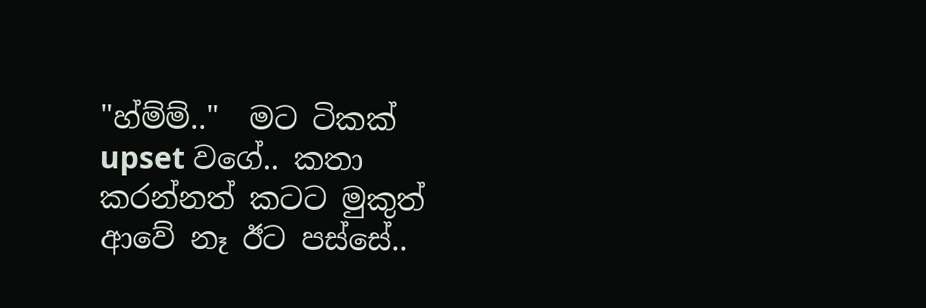"හ්ම්ම්.."  මට ටිකක් upset වගේ.. කතා කරන්නත් කටට මුකුත් ආවේ නෑ ඊට පස්සේ..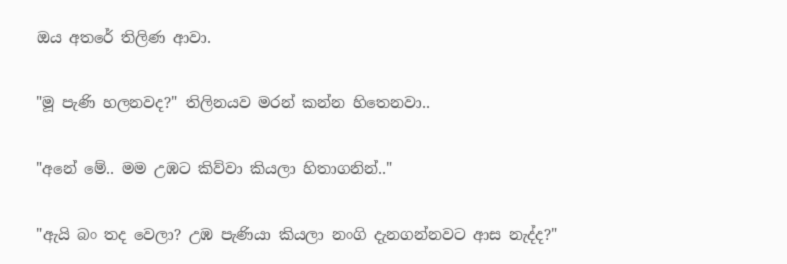ඔය අතරේ තිලිණ ආවා.

"මූ පැණි හලනවද?" තිලිනයව මරන් කන්න හිතෙනවා..

"අනේ මේ.. මම උඹට කිව්වා කියලා හිතාගනින්.."

"ඇයි බං තද වෙලා? උඹ පැණියා කියලා නංගි දැනගන්නවට ආස නැද්ද?"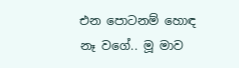එන පොටනම් හොඳ නෑ වගේ.. මූ මාව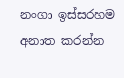නංගා ඉස්සරහම අනාත කරන්න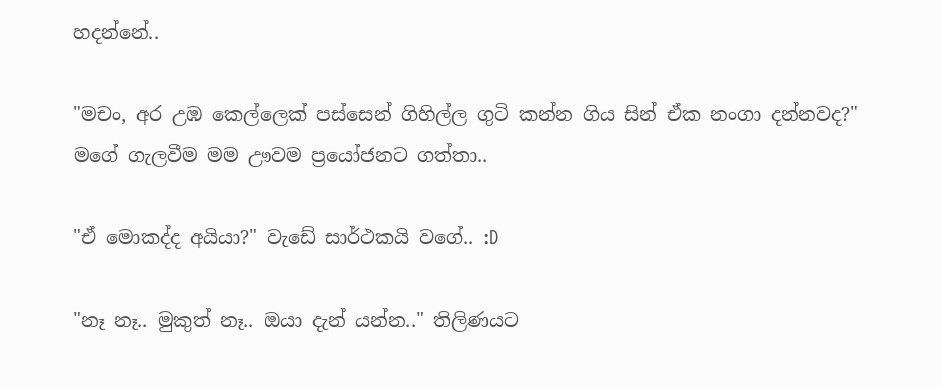හදන්නේ..

"මචං, අර උඹ කෙල්ලෙක් පස්සෙන් ගිහිල්ල ගුටි කන්න ගිය සින් ඒක නංගා දන්නවද?" මගේ ගැලවීම මම ඌවම ප්‍රයෝජනට ගත්තා..

"ඒ මොකද්ද අයියා?" වැඩේ සාර්ථකයි වගේ.. :D

"නෑ නෑ.. මුකුත් නෑ.. ඔයා දැන් යන්න.." තිලිණයට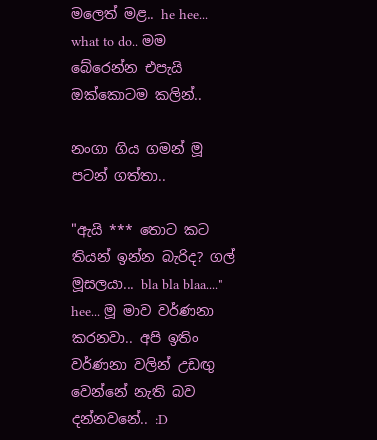මලෙත් මළ.. he hee... what to do.. මම බේරෙන්න එපැයි ඔක්කොටම කලින්..

නංගා ගිය ගමන් මූ පටන් ගත්තා..

"ඇයි *** තොට කට තියන් ඉන්න බැරිද? ගල් මූසලයා... bla bla blaa...." hee... මූ මාව වර්ණනා කරනවා.. අපි ඉතිං වර්ණනා වලින් උඩඟු වෙන්නේ නැති බව දන්නවනේ.. :D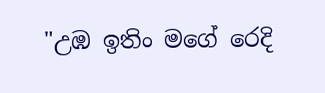"උඹ ඉතිං මගේ රෙදි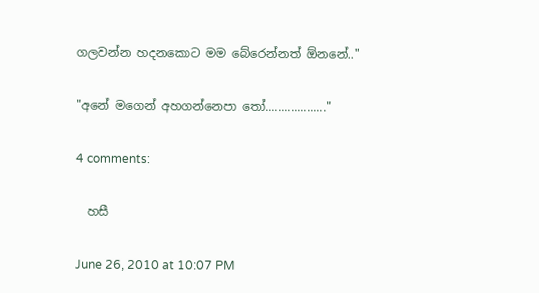ගලවන්න හදනකොට මම බේරෙන්නත් ඕනනේ.."

"අනේ මගෙන් අහගන්නෙපා තෝ..................."

4 comments:

  හසී

June 26, 2010 at 10:07 PM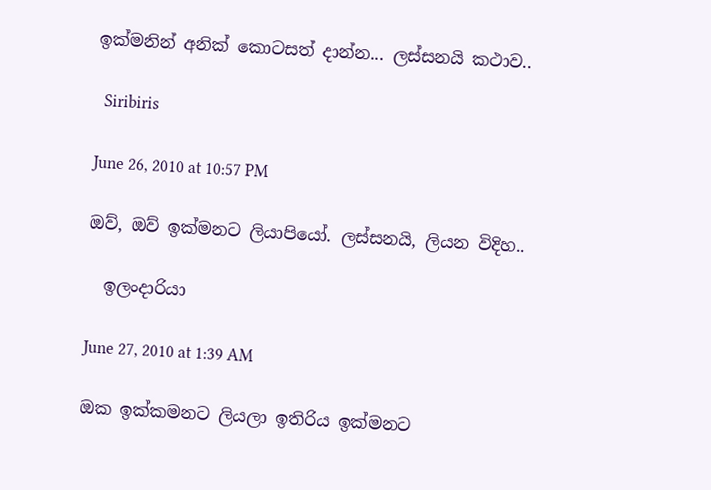ඉක්මනින් අනික් කොටසත් දාන්න... ලස්සනයි කථාව..

  Siribiris

June 26, 2010 at 10:57 PM

ඔව්, ඔව් ඉක්මනට ලියාපියෝ. ලස්සනයි, ලියන විදිහ..

  ඉලංදාරියා

June 27, 2010 at 1:39 AM

ඔක ඉක්කමනට ලියලා ඉතිරිය ඉක්මනට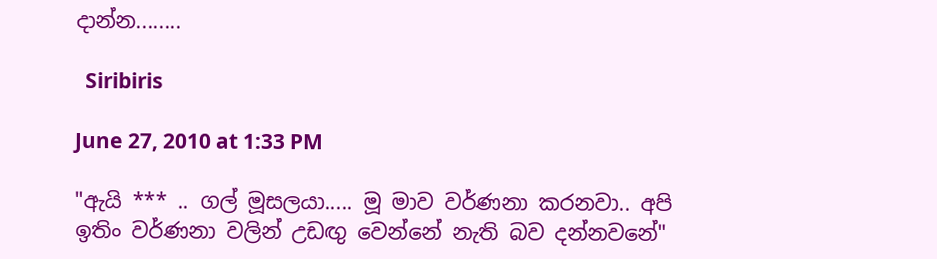දාන්න........

  Siribiris

June 27, 2010 at 1:33 PM

"ඇයි *** .. ගල් මූසලයා..... මූ මාව වර්ණනා කරනවා.. අපි ඉතිං වර්ණනා වලින් උඩඟු වෙන්නේ නැති බව දන්නවනේ"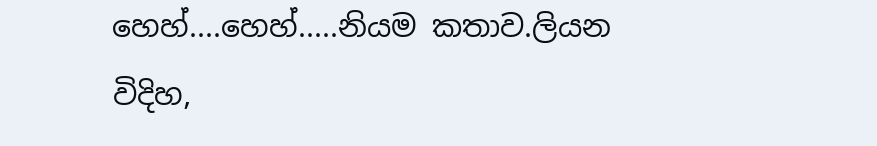හෙහ්....හෙහ්.....නියම කතාව.ලියන විදිහ,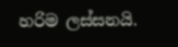හරිම ලස්සනයි.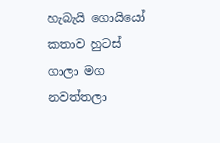හැබැයි ගොයියෝ කතාව හුටස් ගාලා මග නවත්තලා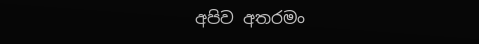අපිව අතරමං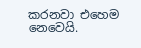කරනවා එහෙම නෙවෙයි.